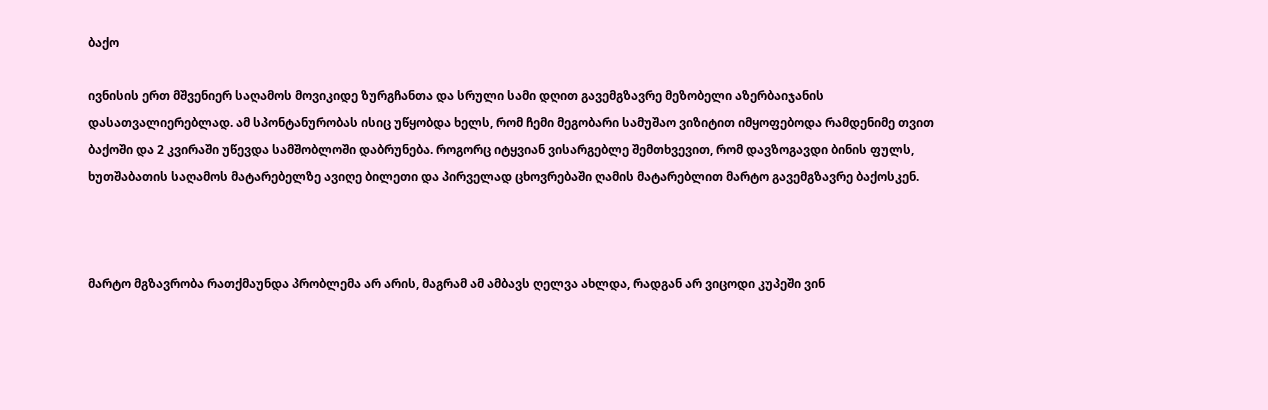ბაქო

ივნისის ერთ მშვენიერ საღამოს მოვიკიდე ზურგჩანთა და სრული სამი დღით გავემგზავრე მეზობელი აზერბაიჯანის დასათვალიერებლად. ამ სპონტანურობას ისიც უწყობდა ხელს, რომ ჩემი მეგობარი სამუშაო ვიზიტით იმყოფებოდა რამდენიმე თვით ბაქოში და 2 კვირაში უწევდა სამშობლოში დაბრუნება. როგორც იტყვიან ვისარგებლე შემთხვევით, რომ დავზოგავდი ბინის ფულს, ხუთშაბათის საღამოს მატარებელზე ავიღე ბილეთი და პირველად ცხოვრებაში ღამის მატარებლით მარტო გავემგზავრე ბაქოსკენ.



მარტო მგზავრობა რათქმაუნდა პრობლემა არ არის, მაგრამ ამ ამბავს ღელვა ახლდა, რადგან არ ვიცოდი კუპეში ვინ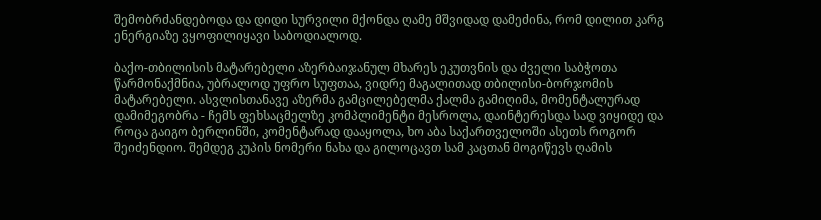შემობრძანდებოდა და დიდი სურვილი მქონდა ღამე მშვიდად დამეძინა, რომ დილით კარგ ენერგიაზე ვყოფილიყავი საბოდიალოდ.

ბაქო-თბილისის მატარებელი აზერბაიჯანულ მხარეს ეკუთვნის და ძველი საბჭოთა წარმონაქმნია, უბრალოდ უფრო სუფთაა, ვიდრე მაგალითად თბილისი-ბორჯომის მატარებელი. ასვლისთანავე აზერმა გამცილებელმა ქალმა გამიღიმა, მომენტალურად დამიმეგობრა - ჩემს ფეხსაცმელზე კომპლიმენტი მესროლა, დაინტერესდა სად ვიყიდე და როცა გაიგო ბერლინში, კომენტარად დააყოლა, ხო აბა საქართველოში ასეთს როგორ შეიძენდიო. შემდეგ კუპის ნომერი ნახა და გილოცავთ სამ კაცთან მოგიწევს ღამის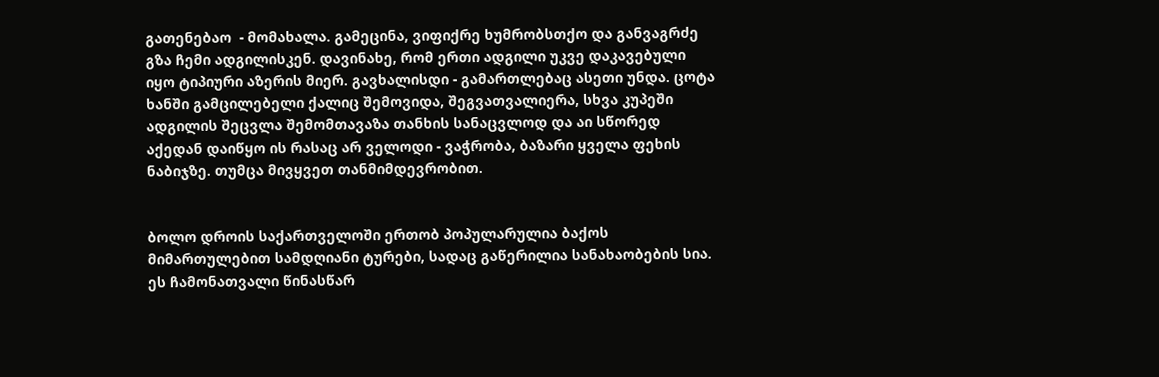გათენებაო  - მომახალა. გამეცინა, ვიფიქრე ხუმრობსთქო და განვაგრძე გზა ჩემი ადგილისკენ. დავინახე, რომ ერთი ადგილი უკვე დაკავებული იყო ტიპიური აზერის მიერ. გავხალისდი - გამართლებაც ასეთი უნდა. ცოტა ხანში გამცილებელი ქალიც შემოვიდა, შეგვათვალიერა, სხვა კუპეში ადგილის შეცვლა შემომთავაზა თანხის სანაცვლოდ და აი სწორედ აქედან დაიწყო ის რასაც არ ველოდი - ვაჭრობა, ბაზარი ყველა ფეხის ნაბიჯზე. თუმცა მივყვეთ თანმიმდევრობით.


ბოლო დროის საქართველოში ერთობ პოპულარულია ბაქოს მიმართულებით სამდღიანი ტურები, სადაც გაწერილია სანახაობების სია. ეს ჩამონათვალი წინასწარ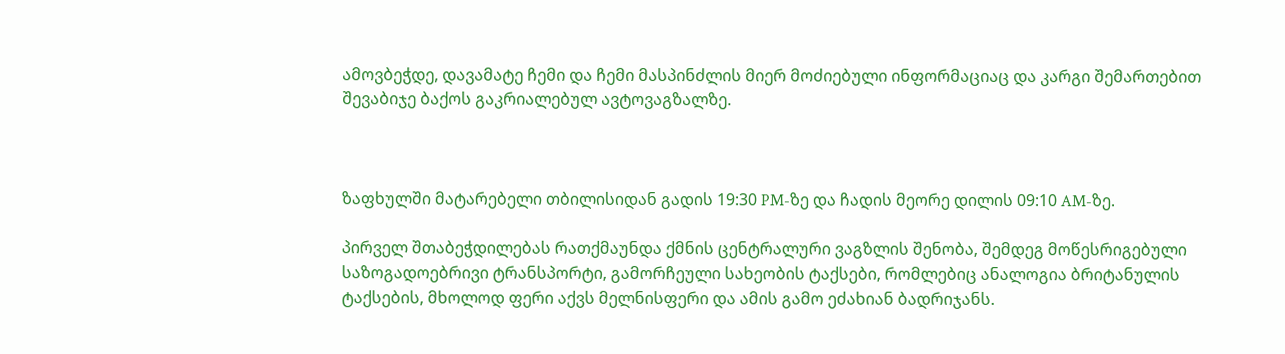ამოვბეჭდე, დავამატე ჩემი და ჩემი მასპინძლის მიერ მოძიებული ინფორმაციაც და კარგი შემართებით შევაბიჯე ბაქოს გაკრიალებულ ავტოვაგზალზე.



ზაფხულში მატარებელი თბილისიდან გადის 19:30 PM-ზე და ჩადის მეორე დილის 09:10 AM-ზე.

პირველ შთაბეჭდილებას რათქმაუნდა ქმნის ცენტრალური ვაგზლის შენობა, შემდეგ მოწესრიგებული საზოგადოებრივი ტრანსპორტი, გამორჩეული სახეობის ტაქსები, რომლებიც ანალოგია ბრიტანულის ტაქსების, მხოლოდ ფერი აქვს მელნისფერი და ამის გამო ეძახიან ბადრიჯანს.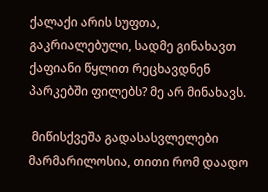ქალაქი არის სუფთა, გაკრიალებული, სადმე გინახავთ ქაფიანი წყლით რეცხავდნენ პარკებში ფილებს? მე არ მინახავს.

 მიწისქვეშა გადასასვლელები მარმარილოსია, თითი რომ დაადო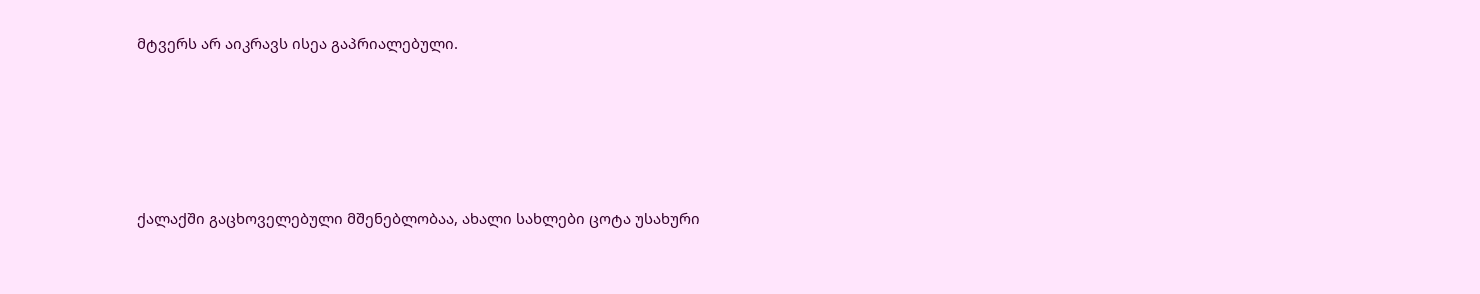მტვერს არ აიკრავს ისეა გაპრიალებული.








ქალაქში გაცხოველებული მშენებლობაა, ახალი სახლები ცოტა უსახური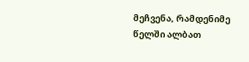მეჩვენა, რამდენიმე წელში ალბათ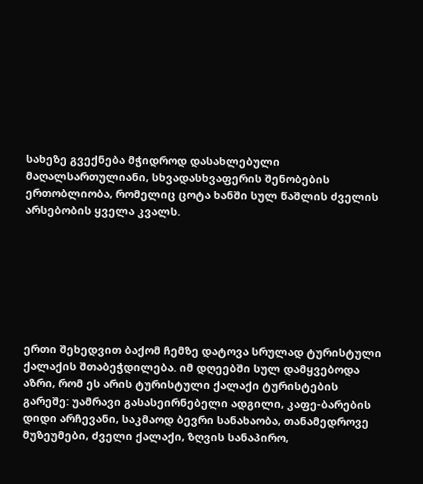სახეზე გვექნება მჭიდროდ დასახლებული მაღალსართულიანი, სხვადასხვაფერის შენობების ერთობლიობა, რომელიც ცოტა ხანში სულ წაშლის ძველის  არსებობის ყველა კვალს.







ერთი შეხედვით ბაქომ ჩემზე დატოვა სრულად ტურისტული ქალაქის შთაბეჭდილება. იმ დღეებში სულ დამყვებოდა აზრი, რომ ეს არის ტურისტული ქალაქი ტურისტების გარეშე: უამრავი გასასეირნებელი ადგილი, კაფე-ბარების დიდი არჩევანი, საკმაოდ ბევრი სანახაობა, თანამედროვე მუზეუმები, ძველი ქალაქი, ზღვის სანაპირო,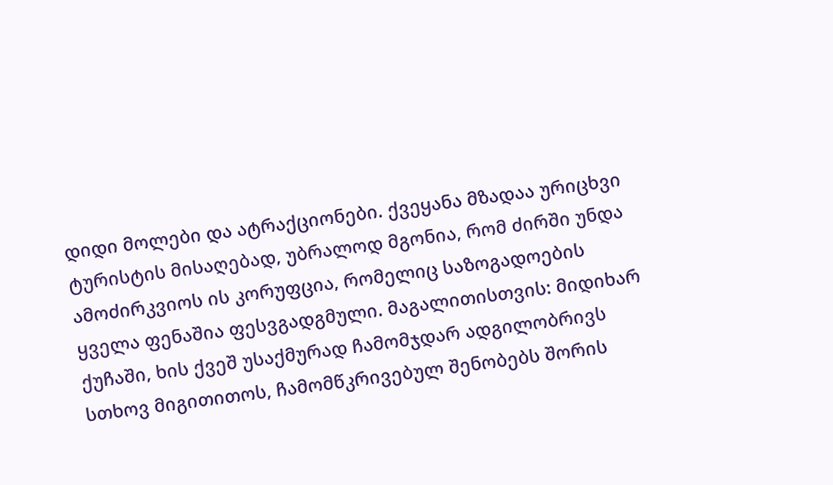დიდი მოლები და ატრაქციონები. ქვეყანა მზადაა ურიცხვი ტურისტის მისაღებად, უბრალოდ მგონია, რომ ძირში უნდა ამოძირკვიოს ის კორუფცია, რომელიც საზოგადოების ყველა ფენაშია ფესვგადგმული. მაგალითისთვის: მიდიხარ ქუჩაში, ხის ქვეშ უსაქმურად ჩამომჯდარ ადგილობრივს სთხოვ მიგითითოს, ჩამომწკრივებულ შენობებს შორის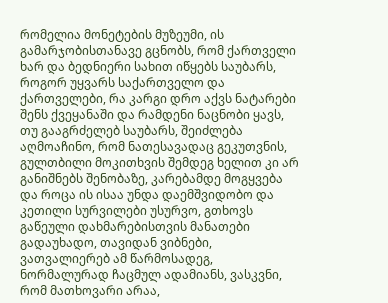რომელია მონეტების მუზეუმი, ის გამარჯობისთანავე გცნობს, რომ ქართველი ხარ და ბედნიერი სახით იწყებს საუბარს, როგორ უყვარს საქართველო და ქართველები, რა კარგი დრო აქვს ნატარები შენს ქვეყანაში და რამდენი ნაცნობი ყავს, თუ გააგრძელებ საუბარს, შეიძლება აღმოაჩინო, რომ ნათესავადაც გეკუთვნის, გულთბილი მოკითხვის შემდეგ ხელით კი არ განიშნებს შენობაზე, კარებამდე მოგყვება და როცა ის ისაა უნდა დაემშვიდობო და კეთილი სურვილები უსურვო, გთხოვს გაწეული დახმარებისთვის მანათები გადაუხადო, თავიდან ვიბნები, ვათვალიერებ ამ წარმოსადეგ, ნორმალურად ჩაცმულ ადამიანს, ვასკვნი, რომ მათხოვარი არაა,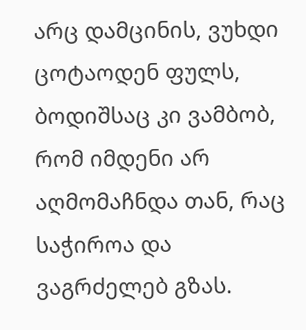არც დამცინის, ვუხდი ცოტაოდენ ფულს, ბოდიშსაც კი ვამბობ, რომ იმდენი არ აღმომაჩნდა თან, რაც საჭიროა და ვაგრძელებ გზას.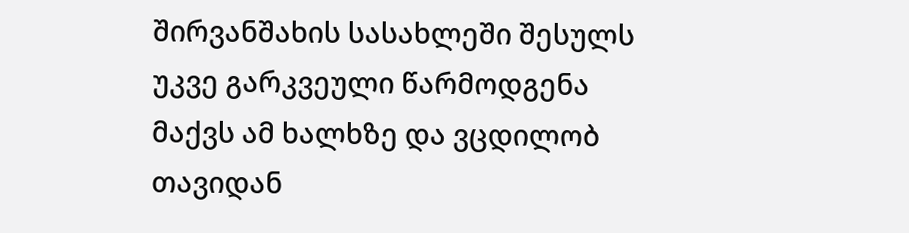შირვანშახის სასახლეში შესულს უკვე გარკვეული წარმოდგენა მაქვს ამ ხალხზე და ვცდილობ თავიდან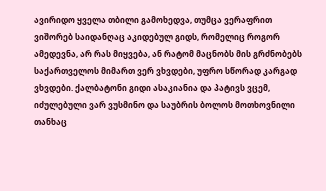ავირიდო ყველა თბილი გამოხედვა, თუმცა ვერაფრით ვიშორებ საიდანღაც აკიდებულ გიდს, რომელიც როგორ ამედევნა, არ რას მიყვება, ან რატომ მაცნობს მის გრძნობებს საქართველოს მიმართ ვერ ვხვდები, უფრო სწორად კარგად ვხვდები. ქალბატონი გიდი ასაკიანია და პატივს ვცემ, იძულებული ვარ ვუსმინო და საუბრის ბოლოს მოთხოვნილი თანხაც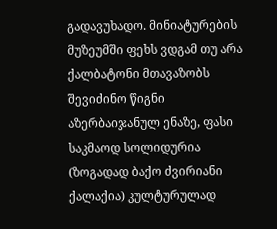გადავუხადო. მინიატურების მუზეუმში ფეხს ვდგამ თუ არა ქალბატონი მთავაზობს შევიძინო წიგნი აზერბაიჯანულ ენაზე, ფასი საკმაოდ სოლიდურია (ზოგადად ბაქო ძვირიანი ქალაქია) კულტურულად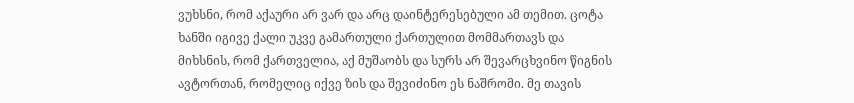ვუხსნი, რომ აქაური არ ვარ და არც დაინტერესებული ამ თემით. ცოტა ხანში იგივე ქალი უკვე გამართული ქართულით მომმართავს და მიხსნის, რომ ქართველია, აქ მუშაობს და სურს არ შევარცხვინო წიგნის ავტორთან, რომელიც იქვე ზის და შევიძინო ეს ნაშრომი. მე თავის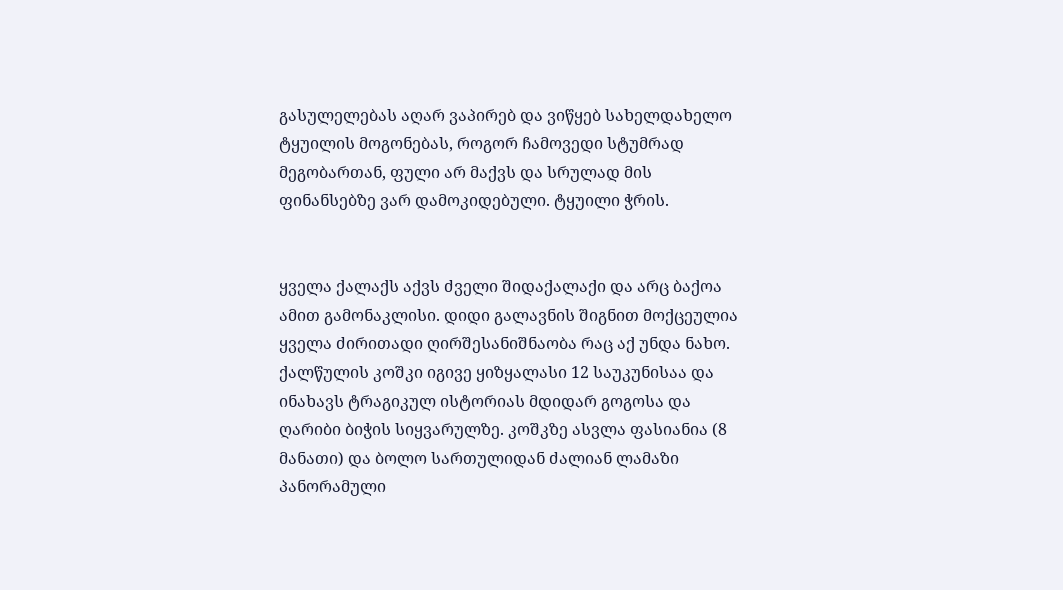გასულელებას აღარ ვაპირებ და ვიწყებ სახელდახელო ტყუილის მოგონებას, როგორ ჩამოვედი სტუმრად მეგობართან, ფული არ მაქვს და სრულად მის ფინანსებზე ვარ დამოკიდებული. ტყუილი ჭრის.


ყველა ქალაქს აქვს ძველი შიდაქალაქი და არც ბაქოა ამით გამონაკლისი. დიდი გალავნის შიგნით მოქცეულია ყველა ძირითადი ღირშესანიშნაობა რაც აქ უნდა ნახო. ქალწულის კოშკი იგივე ყიზყალასი 12 საუკუნისაა და ინახავს ტრაგიკულ ისტორიას მდიდარ გოგოსა და ღარიბი ბიჭის სიყვარულზე. კოშკზე ასვლა ფასიანია (8 მანათი) და ბოლო სართულიდან ძალიან ლამაზი პანორამული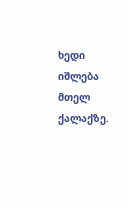ხედი იშლება მთელ ქალაქზე.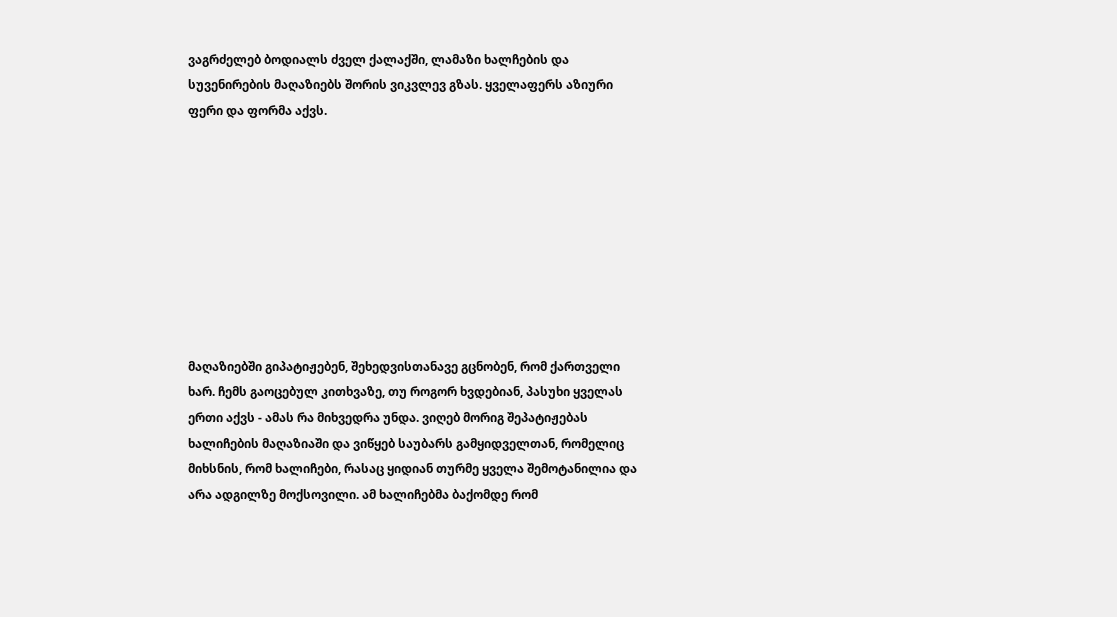ვაგრძელებ ბოდიალს ძველ ქალაქში, ლამაზი ხალჩების და სუვენირების მაღაზიებს შორის ვიკვლევ გზას. ყველაფერს აზიური ფერი და ფორმა აქვს.









მაღაზიებში გიპატიჟებენ, შეხედვისთანავე გცნობენ, რომ ქართველი ხარ. ჩემს გაოცებულ კითხვაზე, თუ როგორ ხვდებიან, პასუხი ყველას ერთი აქვს - ამას რა მიხვედრა უნდა. ვიღებ მორიგ შეპატიჟებას ხალიჩების მაღაზიაში და ვიწყებ საუბარს გამყიდველთან, რომელიც მიხსნის, რომ ხალიჩები, რასაც ყიდიან თურმე ყველა შემოტანილია და არა ადგილზე მოქსოვილი. ამ ხალიჩებმა ბაქომდე რომ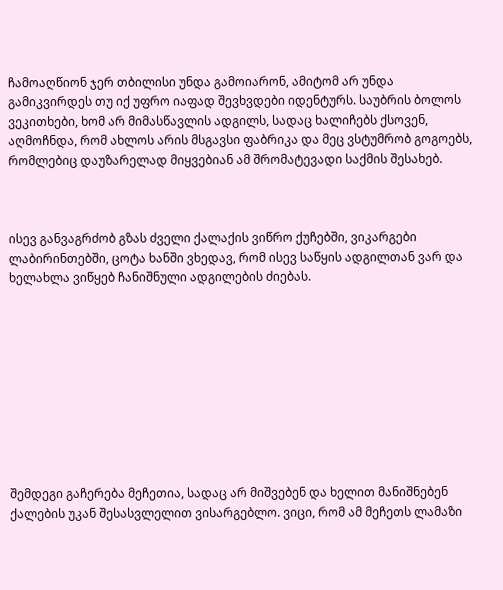ჩამოაღწიონ ჯერ თბილისი უნდა გამოიარონ, ამიტომ არ უნდა გამიკვირდეს თუ იქ უფრო იაფად შევხვდები იდენტურს. საუბრის ბოლოს ვეკითხები, ხომ არ მიმასწავლის ადგილს, სადაც ხალიჩებს ქსოვენ, აღმოჩნდა, რომ ახლოს არის მსგავსი ფაბრიკა და მეც ვსტუმრობ გოგოებს, რომლებიც დაუზარელად მიყვებიან ამ შრომატევადი საქმის შესახებ.



ისევ განვაგრძობ გზას ძველი ქალაქის ვიწრო ქუჩებში, ვიკარგები ლაბირინთებში, ცოტა ხანში ვხედავ, რომ ისევ საწყის ადგილთან ვარ და ხელახლა ვიწყებ ჩანიშნული ადგილების ძიებას.










შემდეგი გაჩერება მეჩეთია, სადაც არ მიშვებენ და ხელით მანიშნებენ ქალების უკან შესასვლელით ვისარგებლო. ვიცი, რომ ამ მეჩეთს ლამაზი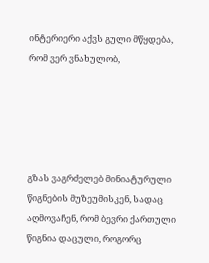ინტერიერი აქვს გული მწყდება, რომ ვერ ვნახულობ,





გზას ვაგრძელებ მინიატურული წიგნების მუზეუმისკენ, სადაც აღმოვაჩენ, რომ ბევრი ქართული წიგნია დაცული, როგორც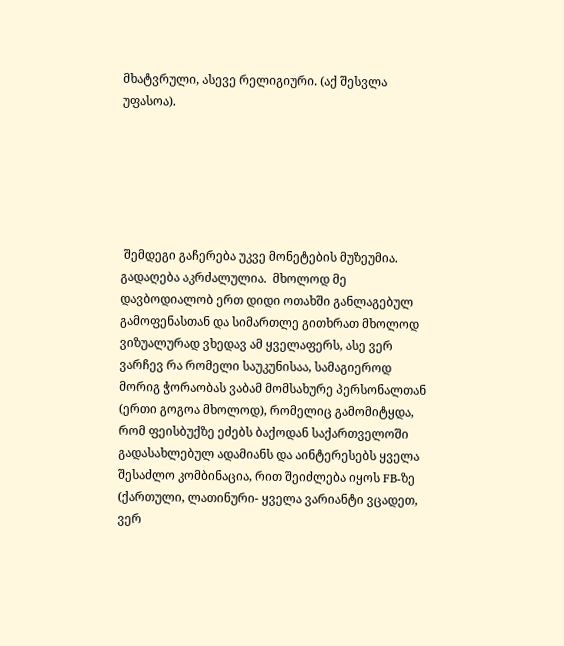მხატვრული, ასევე რელიგიური. (აქ შესვლა უფასოა).






 შემდეგი გაჩერება უკვე მონეტების მუზეუმია. გადაღება აკრძალულია.  მხოლოდ მე დავბოდიალობ ერთ დიდი ოთახში განლაგებულ გამოფენასთან და სიმართლე გითხრათ მხოლოდ ვიზუალურად ვხედავ ამ ყველაფერს, ასე ვერ ვარჩევ რა რომელი საუკუნისაა, სამაგიეროდ მორიგ ჭორაობას ვაბამ მომსახურე პერსონალთან (ერთი გოგოა მხოლოდ), რომელიც გამომიტყდა, რომ ფეისბუქზე ეძებს ბაქოდან საქართველოში გადასახლებულ ადამიანს და აინტერესებს ყველა შესაძლო კომბინაცია, რით შეიძლება იყოს FB-ზე (ქართული, ლათინური- ყველა ვარიანტი ვცადეთ, ვერ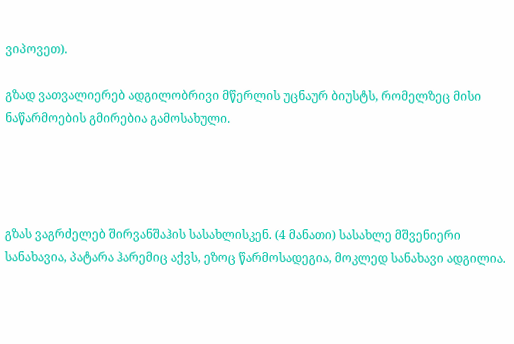ვიპოვეთ).

გზად ვათვალიერებ ადგილობრივი მწერლის უცნაურ ბიუსტს, რომელზეც მისი ნაწარმოების გმირებია გამოსახული.




გზას ვაგრძელებ შირვანშაჰის სასახლისკენ. (4 მანათი) სასახლე მშვენიერი სანახავია, პატარა ჰარემიც აქვს, ეზოც წარმოსადეგია, მოკლედ სანახავი ადგილია.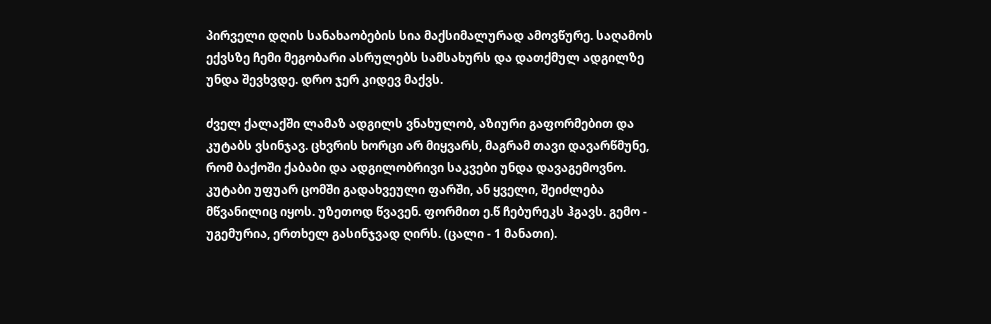პირველი დღის სანახაობების სია მაქსიმალურად ამოვწურე. საღამოს ექვსზე ჩემი მეგობარი ასრულებს სამსახურს და დათქმულ ადგილზე უნდა შევხვდე. დრო ჯერ კიდევ მაქვს.

ძველ ქალაქში ლამაზ ადგილს ვნახულობ, აზიური გაფორმებით და კუტაბს ვსინჯავ. ცხვრის ხორცი არ მიყვარს, მაგრამ თავი დავარწმუნე, რომ ბაქოში ქაბაბი და ადგილობრივი საკვები უნდა დავაგემოვნო. კუტაბი უფუარ ცომში გადახვეული ფარში, ან ყველი, შეიძლება მწვანილიც იყოს. უზეთოდ წვავენ. ფორმით ე.წ ჩებურეკს ჰგავს. გემო - უგემურია, ერთხელ გასინჯვად ღირს. (ცალი - 1 მანათი).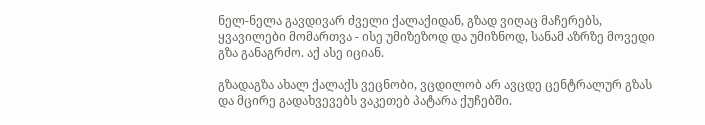ნელ-ნელა გავდივარ ძველი ქალაქიდან, გზად ვიღაც მაჩერებს, ყვავილები მომართვა - ისე უმიზეზოდ და უმიზნოდ, სანამ აზრზე მოვედი გზა განაგრძო. აქ ასე იციან.

გზადაგზა ახალ ქალაქს ვეცნობი, ვცდილობ არ ავცდე ცენტრალურ გზას და მცირე გადახვევებს ვაკეთებ პატარა ქუჩებში.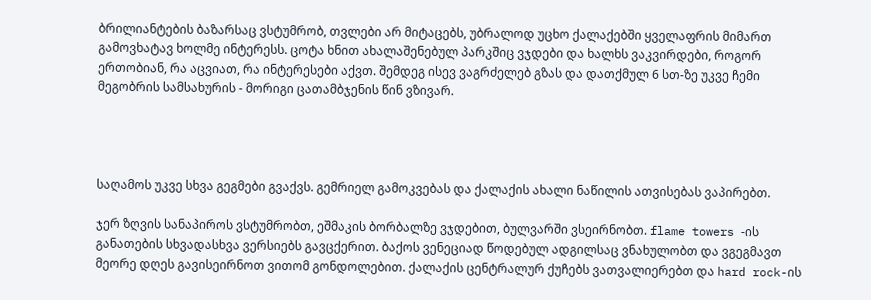ბრილიანტების ბაზარსაც ვსტუმრობ, თვლები არ მიტაცებს, უბრალოდ უცხო ქალაქებში ყველაფრის მიმართ გამოვხატავ ხოლმე ინტერესს. ცოტა ხნით ახალაშენებულ პარკშიც ვჯდები და ხალხს ვაკვირდები, როგორ ერთობიან, რა აცვიათ, რა ინტერესები აქვთ. შემდეგ ისევ ვაგრძელებ გზას და დათქმულ 6 სთ-ზე უკვე ჩემი მეგობრის სამსახურის - მორიგი ცათამბჯენის წინ ვზივარ.




საღამოს უკვე სხვა გეგმები გვაქვს. გემრიელ გამოკვებას და ქალაქის ახალი ნაწილის ათვისებას ვაპირებთ.

ჯერ ზღვის სანაპიროს ვსტუმრობთ, ეშმაკის ბორბალზე ვჯდებით, ბულვარში ვსეირნობთ. flame towers -ის განათების სხვადასხვა ვერსიებს გავცქერით. ბაქოს ვენეციად წოდებულ ადგილსაც ვნახულობთ და ვგეგმავთ მეორე დღეს გავისეირნოთ ვითომ გონდოლებით. ქალაქის ცენტრალურ ქუჩებს ვათვალიერებთ და hard rock-ის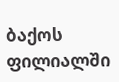ბაქოს ფილიალში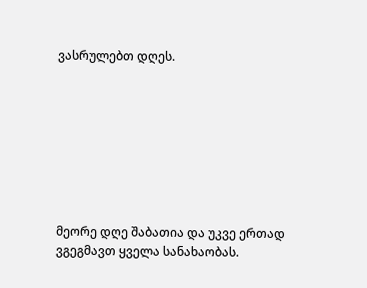ვასრულებთ დღეს.








მეორე დღე შაბათია და უკვე ერთად ვგეგმავთ ყველა სანახაობას.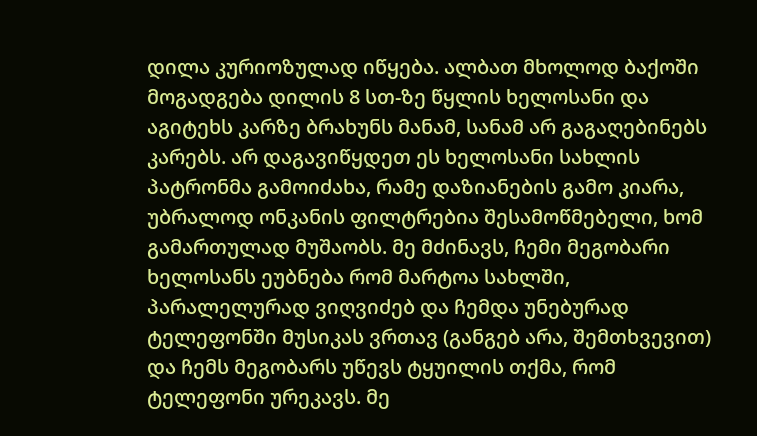დილა კურიოზულად იწყება. ალბათ მხოლოდ ბაქოში მოგადგება დილის 8 სთ-ზე წყლის ხელოსანი და აგიტეხს კარზე ბრახუნს მანამ, სანამ არ გაგაღებინებს კარებს. არ დაგავიწყდეთ ეს ხელოსანი სახლის პატრონმა გამოიძახა, რამე დაზიანების გამო კიარა, უბრალოდ ონკანის ფილტრებია შესამოწმებელი, ხომ გამართულად მუშაობს. მე მძინავს, ჩემი მეგობარი ხელოსანს ეუბნება რომ მარტოა სახლში, პარალელურად ვიღვიძებ და ჩემდა უნებურად ტელეფონში მუსიკას ვრთავ (განგებ არა, შემთხვევით) და ჩემს მეგობარს უწევს ტყუილის თქმა, რომ ტელეფონი ურეკავს. მე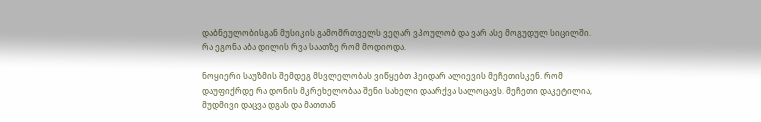დაბნეულობისგან მუსიკის გამომრთველს ვეღარ ვპოულობ და ვარ ასე მოგუდულ სიცილში. რა ეგონა აბა დილის რვა საათზე რომ მოდიოდა.

ნოყიერი საუზმის შემდეგ მსვლელობას ვიწყებთ ჰეიდარ ალიევის მეჩეთისკენ. რომ დაუფიქრდე რა დონის მკრეხელობაა შენი სახელი დაარქვა სალოცავს. მეჩეთი დაკეტილია, მუდმივი დაცვა დგას და მათთან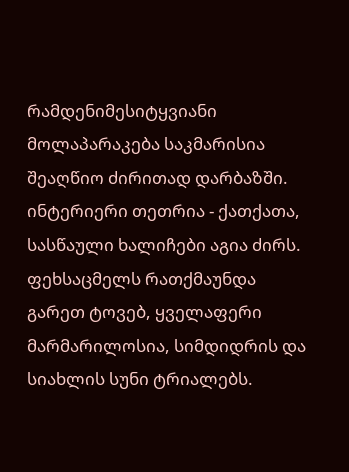რამდენიმესიტყვიანი მოლაპარაკება საკმარისია შეაღწიო ძირითად დარბაზში. ინტერიერი თეთრია - ქათქათა, სასწაული ხალიჩები აგია ძირს. ფეხსაცმელს რათქმაუნდა გარეთ ტოვებ, ყველაფერი მარმარილოსია, სიმდიდრის და სიახლის სუნი ტრიალებს.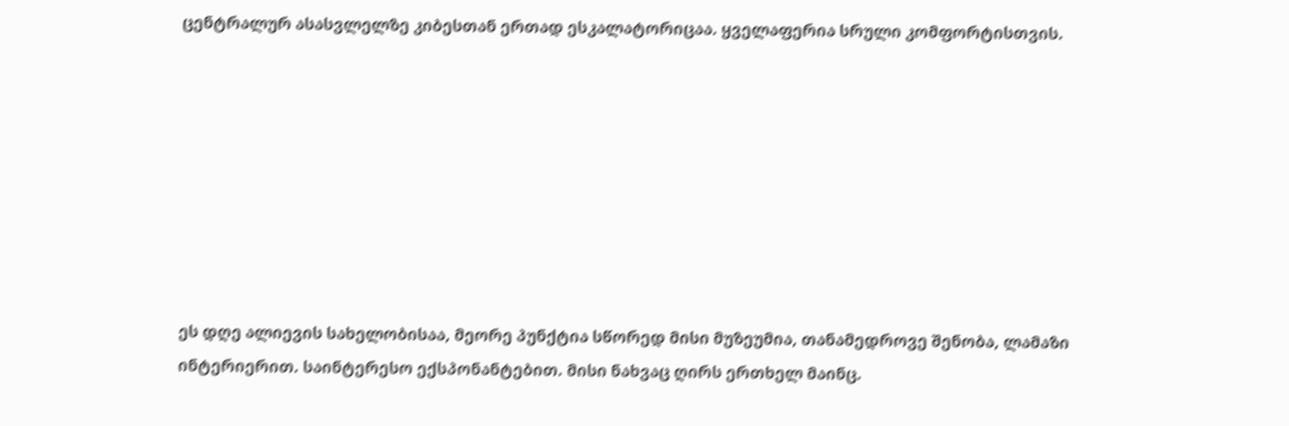ცენტრალურ ასასვლელზე კიბესთან ერთად ესკალატორიცაა. ყველაფერია სრული კომფორტისთვის.








ეს დღე ალიევის სახელობისაა, მეორე პუნქტია სწორედ მისი მუზეუმია, თანამედროვე შენობა, ლამაზი ინტერიერით. საინტერესო ექსპონანტებით. მისი ნახვაც ღირს ერთხელ მაინც.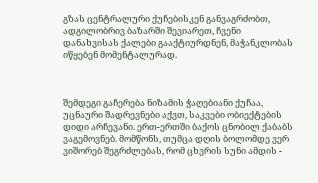გზას ცენტრალური ქუჩებისკენ განვაგრძობთ, ადგილობრივ ბაზარში შევიარეთ, ჩვენი დანახვისას ქალები გააქტიურდნენ, მაჭანკლობას იწყებენ მომენტალურად.



შემდეგი გაჩერება ნიზამის ჭაღებიანი ქუჩაა, უცნაური შადრევნები აქვთ, საკვები ობიექტების დიდი არჩევანი. ერთ-ერთში ბაქოს ცნობილ ქაბაბს ვაგემოვნებ. მომწონს, თუმცა დღის ბოლომდე ვერ ვიშორებ შეგრძლებას, რომ ცხვრის სუნი ამდის -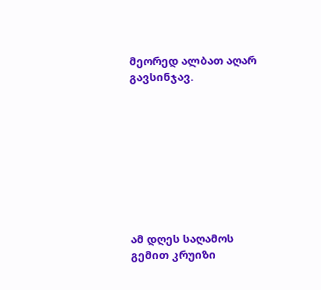მეორედ ალბათ აღარ გავსინჯავ.









ამ დღეს საღამოს გემით კრუიზი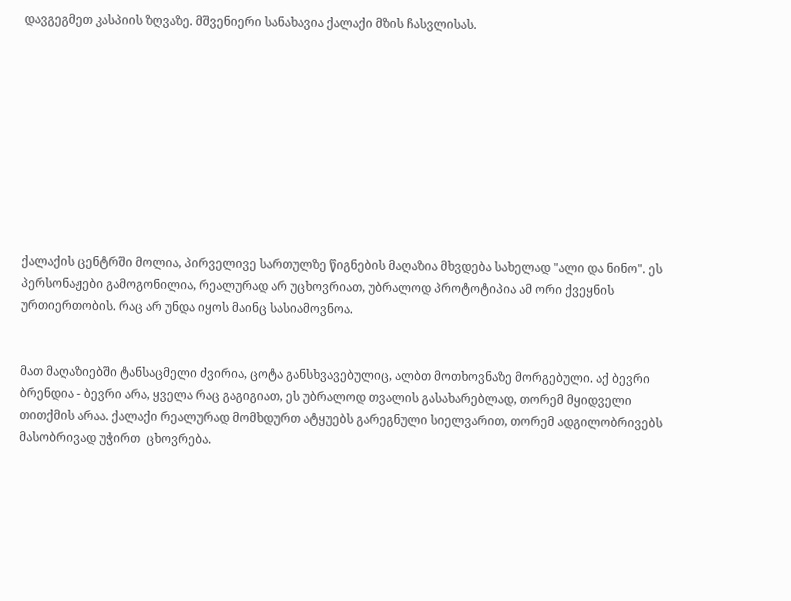დავგეგმეთ კასპიის ზღვაზე. მშვენიერი სანახავია ქალაქი მზის ჩასვლისას.










ქალაქის ცენტრში მოლია, პირველივე სართულზე წიგნების მაღაზია მხვდება სახელად "ალი და ნინო". ეს პერსონაჟები გამოგონილია, რეალურად არ უცხოვრიათ, უბრალოდ პროტოტიპია ამ ორი ქვეყნის ურთიერთობის. რაც არ უნდა იყოს მაინც სასიამოვნოა.


მათ მაღაზიებში ტანსაცმელი ძვირია, ცოტა განსხვავებულიც, ალბთ მოთხოვნაზე მორგებული. აქ ბევრი ბრენდია - ბევრი არა, ყველა რაც გაგიგიათ, ეს უბრალოდ თვალის გასახარებლად, თორემ მყიდველი თითქმის არაა. ქალაქი რეალურად მომხდურთ ატყუებს გარეგნული სიელვარით, თორემ ადგილობრივებს მასობრივად უჭირთ  ცხოვრება.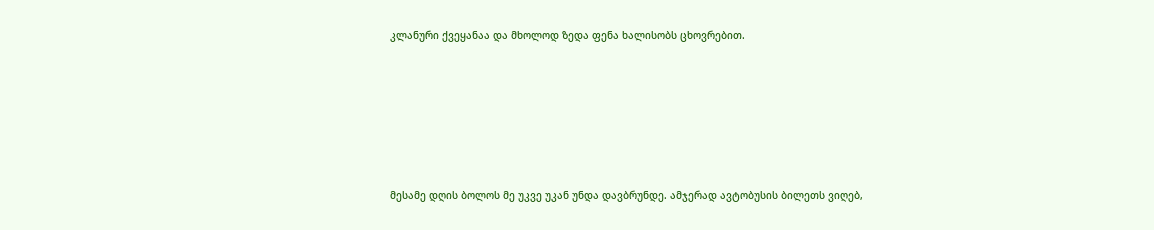კლანური ქვეყანაა და მხოლოდ ზედა ფენა ხალისობს ცხოვრებით.







მესამე დღის ბოლოს მე უკვე უკან უნდა დავბრუნდე. ამჯერად ავტობუსის ბილეთს ვიღებ,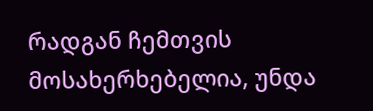რადგან ჩემთვის მოსახერხებელია, უნდა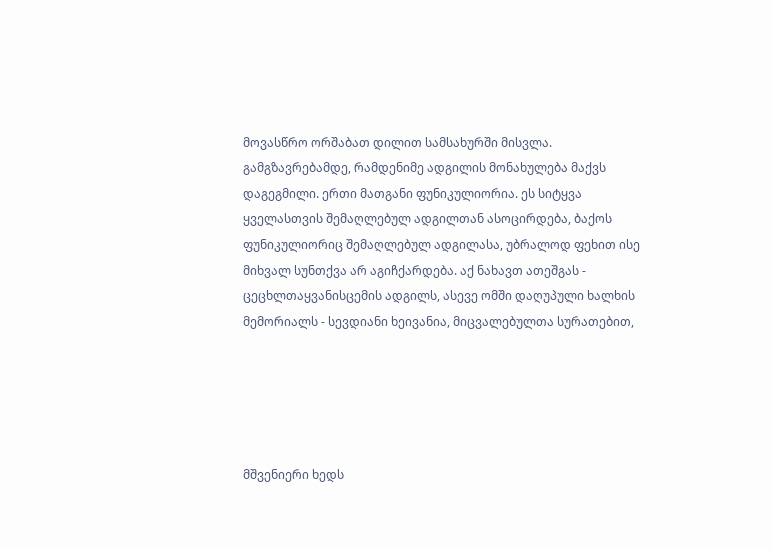მოვასწრო ორშაბათ დილით სამსახურში მისვლა. გამგზავრებამდე, რამდენიმე ადგილის მონახულება მაქვს დაგეგმილი. ერთი მათგანი ფუნიკულიორია. ეს სიტყვა ყველასთვის შემაღლებულ ადგილთან ასოცირდება, ბაქოს ფუნიკულიორიც შემაღლებულ ადგილასა, უბრალოდ ფეხით ისე მიხვალ სუნთქვა არ აგიჩქარდება. აქ ნახავთ ათეშგას - ცეცხლთაყვანისცემის ადგილს, ასევე ომში დაღუპული ხალხის მემორიალს - სევდიანი ხეივანია, მიცვალებულთა სურათებით,





მშვენიერი ხედს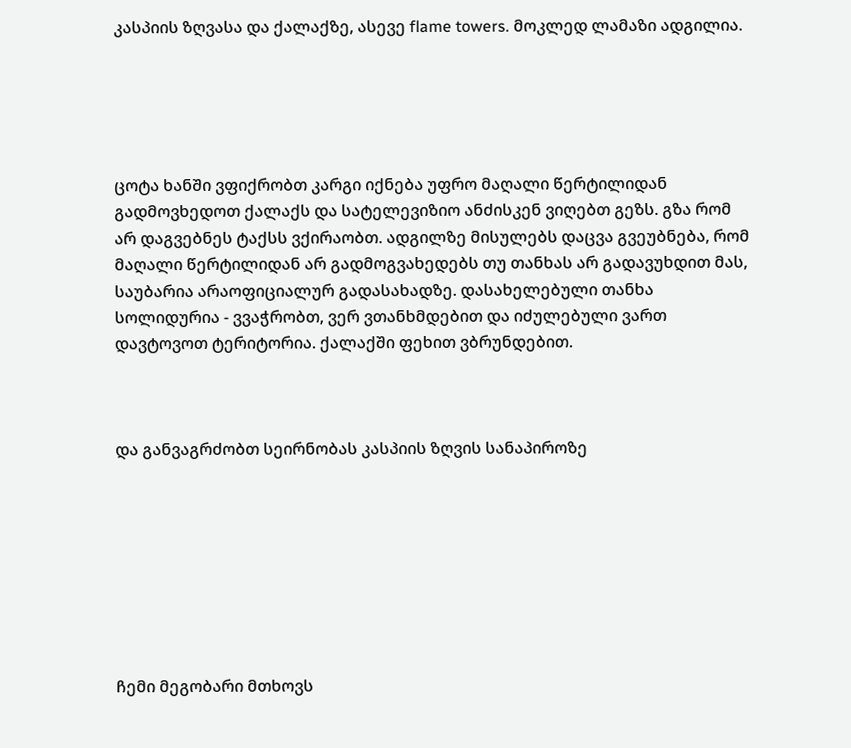კასპიის ზღვასა და ქალაქზე, ასევე flame towers. მოკლედ ლამაზი ადგილია.





ცოტა ხანში ვფიქრობთ კარგი იქნება უფრო მაღალი წერტილიდან გადმოვხედოთ ქალაქს და სატელევიზიო ანძისკენ ვიღებთ გეზს. გზა რომ არ დაგვებნეს ტაქსს ვქირაობთ. ადგილზე მისულებს დაცვა გვეუბნება, რომ მაღალი წერტილიდან არ გადმოგვახედებს თუ თანხას არ გადავუხდით მას, საუბარია არაოფიციალურ გადასახადზე. დასახელებული თანხა სოლიდურია - ვვაჭრობთ, ვერ ვთანხმდებით და იძულებული ვართ დავტოვოთ ტერიტორია. ქალაქში ფეხით ვბრუნდებით.



და განვაგრძობთ სეირნობას კასპიის ზღვის სანაპიროზე








ჩემი მეგობარი მთხოვს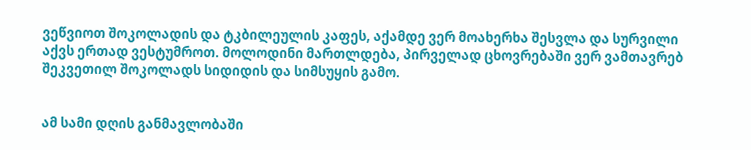ვეწვიოთ შოკოლადის და ტკბილეულის კაფეს, აქამდე ვერ მოახერხა შესვლა და სურვილი აქვს ერთად ვესტუმროთ. მოლოდინი მართლდება, პირველად ცხოვრებაში ვერ ვამთავრებ შეკვეთილ შოკოლადს სიდიდის და სიმსუყის გამო.


ამ სამი დღის განმავლობაში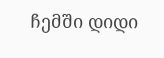ჩემში დიდი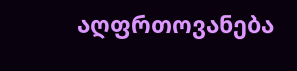აღფრთოვანება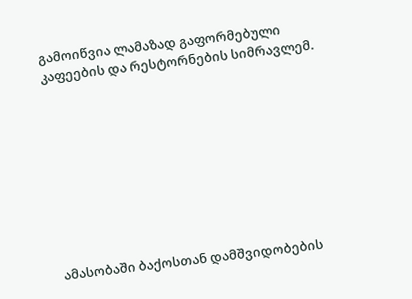გამოიწვია ლამაზად გაფორმებული კაფეების და რესტორნების სიმრავლემ.









ამასობაში ბაქოსთან დამშვიდობების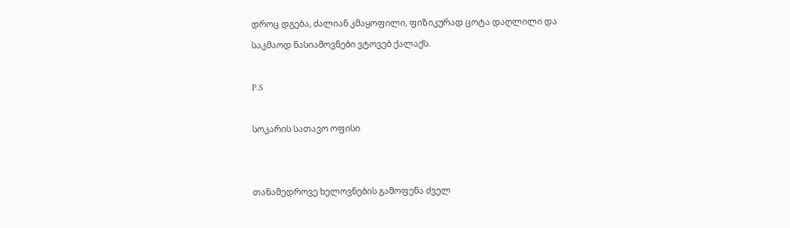დროც დგება, ძალიან კმაყოფილი, ფიზიკურად ცოტა დაღლილი და საკმაოდ ნასიამოვნები ვტოვებ ქალაქს.

P.S

სოკარის სათავო ოფისი


თანამედროვე ხელოვნების გამოფენა ძველ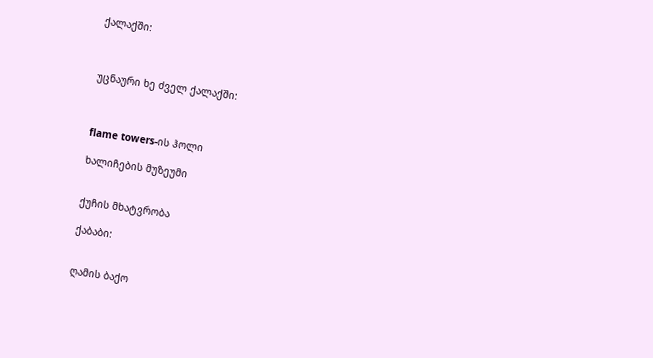ქალაქში:



უცნაური ხე ძველ ქალაქში:



flame towers-ის ჰოლი

ხალიჩების მუზეუმი


ქუჩის მხატვრობა

ქაბაბი:


ღამის ბაქო